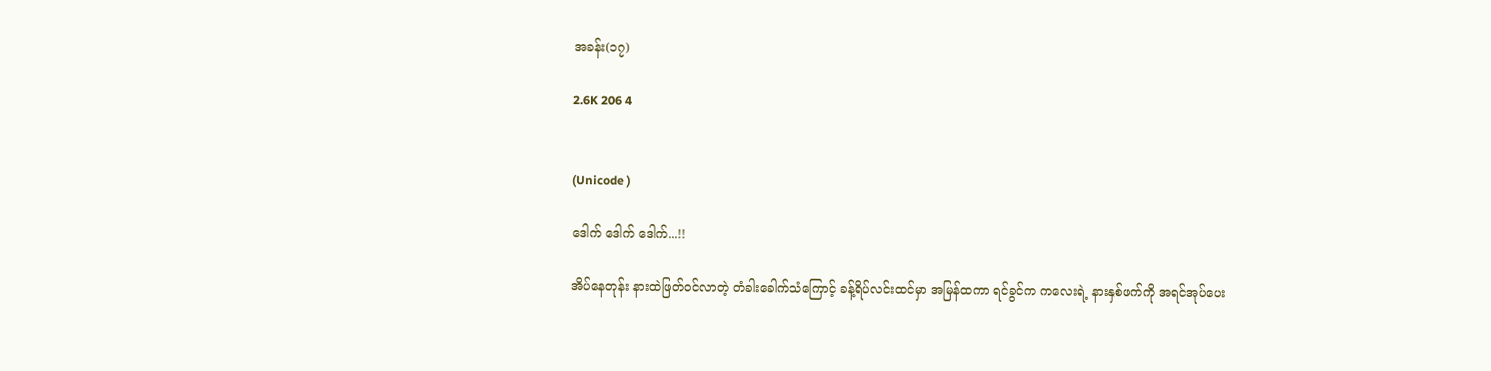အခန်း(၁၇)

2.6K 206 4


(Unicode )

ဒေါက် ဒေါက် ဒေါက်...!!

အိပ်နေတုန်း နားထဲဖြတ်ဝင်လာတဲ့ တံခါးခေါက်သံကြောင့် ခန့်ရိပ်လင်းထင်မှာ အမြန်ထကာ ရင်ခွင်က ကလေးရဲ့ နားနှစ်ဖက်ကို အရင်အုပ်ပေး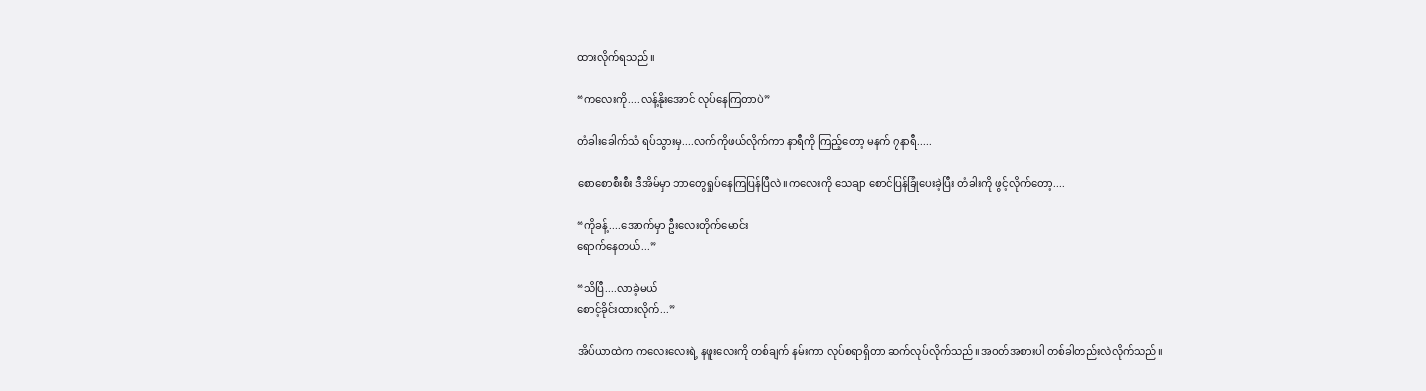ထားလိုက်ရသည်။

“ကလေးကို....လန့်နိုးအောင် လုပ်နေကြတာပဲ”

တံခါးခေါက်သံ ရပ်သွားမှ....လက်ကိုဖယ်လိုက်ကာ နာရီကို ကြည့်တော့ မနက် ၇နာရီ.....

စောစောစီးစီး ဒီအိမ်မှာ ဘာတွေရှုပ်နေကြပြန်ပြီလဲ။ကလေးကို သေချာ စောင်ပြန်ခြုံပေးခဲ့ပြီး တံခါးကို ဖွင့်လိုက်တော့....

“ကိုခန့်....အောက်မှာ ဦးလေးတိုက်မောင်း
ရောက်နေတယ်...”

“သိပြီ....လာခဲ့မယ်
စောင့်ခိုင်းထားလိုက်...”

အိပ်ယာထဲက ကလေးလေးရဲ့ နဖူးလေးကို တစ်ချက် နမ်းကာ လုပ်စရာရှိတာ ဆက်လုပ်လိုက်သည်။အဝတ်အစားပါ တစ်ခါတည်းလဲလိုက်သည်။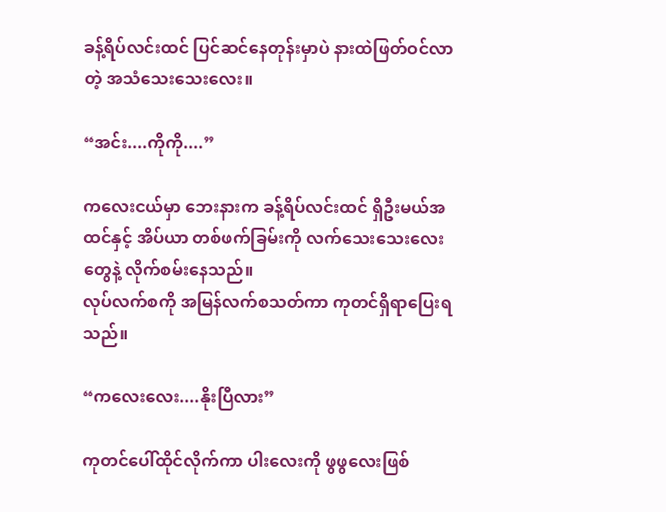ခန့်ရိပ်လင်းထင် ပြင်ဆင်နေတုန်းမှာပဲ နားထဲဖြတ်ဝင်လာတဲ့ အသံသေးသေးလေး။

“အင်း....ကိုကို....”

ကလေးငယ်မှာ ဘေးနားက ခန့်ရိပ်လင်းထင် ရှိ‌ဦးမယ်အထင်နှင့် အိပ်ယာ တစ်ဖက်ခြမ်းကို လက်သေးသေးလေးတွေနဲ့ လိုက်စမ်းနေသည်။
လုပ်လက်စကို အမြန်လက်စသတ်ကာ ကုတင်ရှိရာပြေးရသည်။

“ကလေးလေး....နိုးပြီလား”

ကုတင်ပေါ်ထိုင်လိုက်ကာ ပါးလေးကို ဖွဖွလေးဖြစ်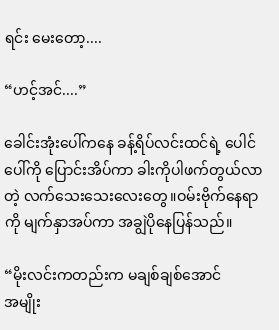ရင်း မေးတော့....

“ဟင့်အင်....”

ခေါင်းအုံးပေါ်ကနေ ခန့်ရိပ်လင်းထင်ရဲ့ ပေါင်ပေါ်ကို ပြောင်းအိပ်ကာ ခါးကိုပါဖက်တွယ်လာတဲ့ လက်သေးသေးလေးတွေ။ဝမ်းဗိုက်နေရာကို မျက်နှာအပ်ကာ အချွဲပိုနေပြန်သည်။

“မိုးလင်းကတည်းက မချစ်ချစ်အောင်
အမျိုး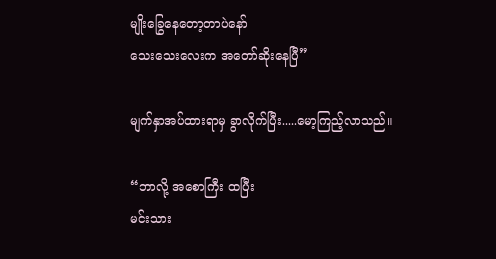မျိုးခြွေနေတော့တာပဲနော်
သေးသေးလေးက အတော်‌ဆိုးနေပြီ”

မျက်နှာအပ်ထားရာမှ ခွာလိုက်ပြီး.....မော့ကြည့်လာသည်။

“ဘာလို့ အစောကြီး ထပြီး
မင်းသား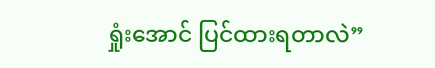ရှုံးအောင် ပြင်ထားရတာလဲ”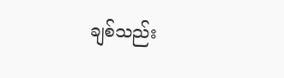ချစ်သည်း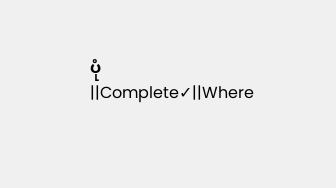ပုံ||Complete✓||Where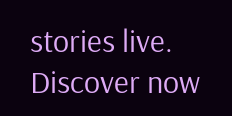stories live. Discover now